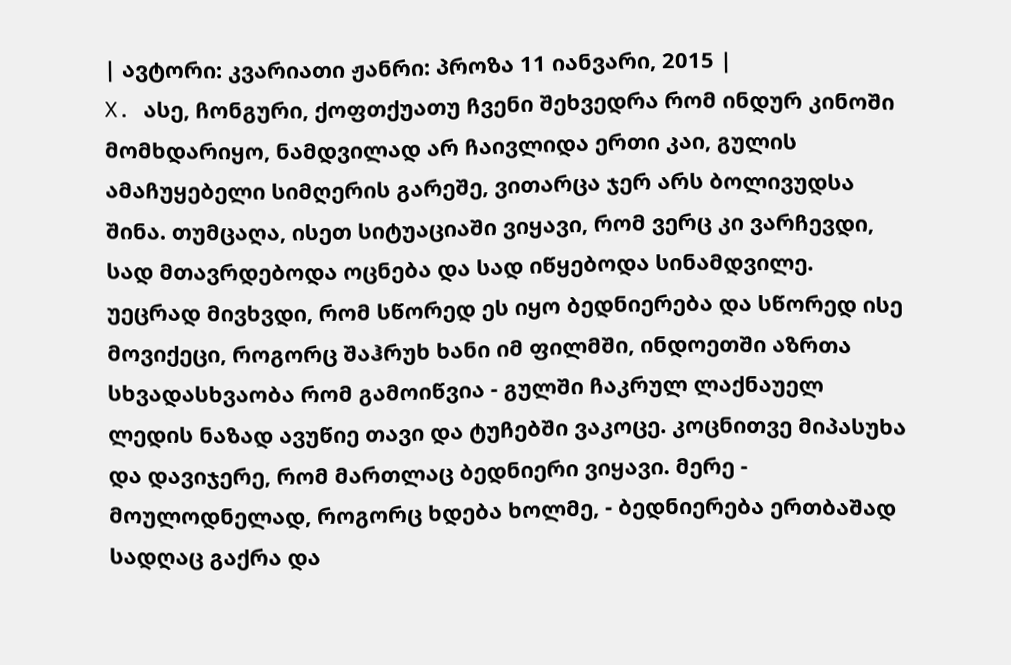| ავტორი: კვარიათი ჟანრი: პროზა 11 იანვარი, 2015 |
X. ასე, ჩონგური, ქოფთქუათუ ჩვენი შეხვედრა რომ ინდურ კინოში მომხდარიყო, ნამდვილად არ ჩაივლიდა ერთი კაი, გულის ამაჩუყებელი სიმღერის გარეშე, ვითარცა ჯერ არს ბოლივუდსა შინა. თუმცაღა, ისეთ სიტუაციაში ვიყავი, რომ ვერც კი ვარჩევდი, სად მთავრდებოდა ოცნება და სად იწყებოდა სინამდვილე. უეცრად მივხვდი, რომ სწორედ ეს იყო ბედნიერება და სწორედ ისე მოვიქეცი, როგორც შაჰრუხ ხანი იმ ფილმში, ინდოეთში აზრთა სხვადასხვაობა რომ გამოიწვია - გულში ჩაკრულ ლაქნაუელ ლედის ნაზად ავუწიე თავი და ტუჩებში ვაკოცე. კოცნითვე მიპასუხა და დავიჯერე, რომ მართლაც ბედნიერი ვიყავი. მერე - მოულოდნელად, როგორც ხდება ხოლმე, - ბედნიერება ერთბაშად სადღაც გაქრა და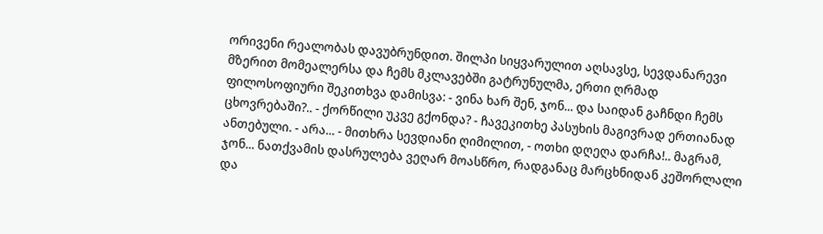ორივენი რეალობას დავუბრუნდით. შილპი სიყვარულით აღსავსე, სევდანარევი მზერით მომეალერსა და ჩემს მკლავებში გატრუნულმა, ერთი ღრმად ფილოსოფიური შეკითხვა დამისვა: - ვინა ხარ შენ, ჯონ... და საიდან გაჩნდი ჩემს ცხოვრებაში?.. - ქორწილი უკვე გქონდა? - ჩავეკითხე პასუხის მაგივრად ერთიანად ანთებული. - არა... - მითხრა სევდიანი ღიმილით, - ოთხი დღეღა დარჩა!.. მაგრამ, ჯონ... ნათქვამის დასრულება ვეღარ მოასწრო, რადგანაც მარცხნიდან კეშორლალი და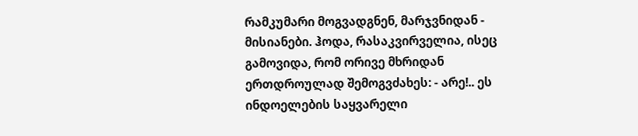რამკუმარი მოგვადგნენ, მარჯვნიდან - მისიანები. ჰოდა, რასაკვირველია, ისეც გამოვიდა, რომ ორივე მხრიდან ერთდროულად შემოგვძახეს: - არე!.. ეს ინდოელების საყვარელი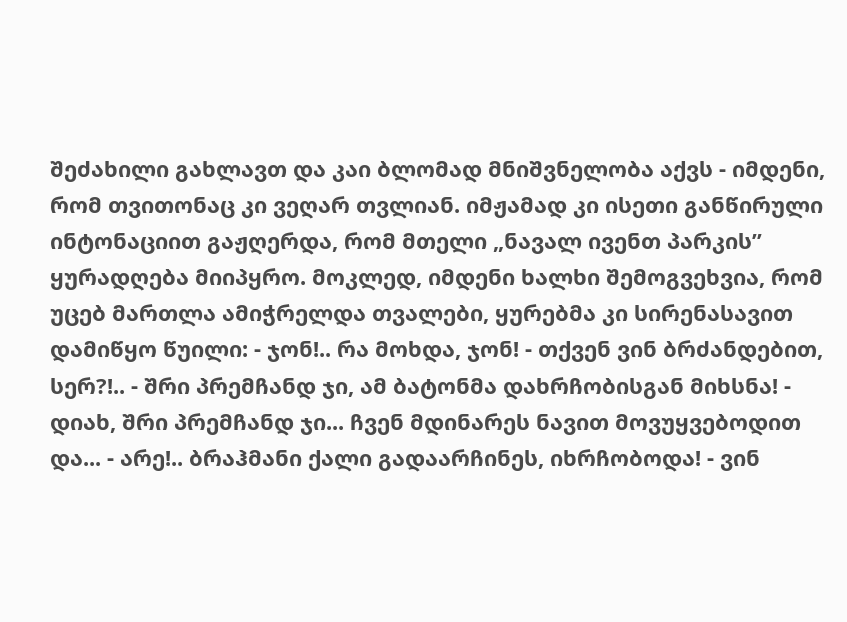შეძახილი გახლავთ და კაი ბლომად მნიშვნელობა აქვს - იმდენი, რომ თვითონაც კი ვეღარ თვლიან. იმჟამად კი ისეთი განწირული ინტონაციით გაჟღერდა, რომ მთელი „ნავალ ივენთ პარკის” ყურადღება მიიპყრო. მოკლედ, იმდენი ხალხი შემოგვეხვია, რომ უცებ მართლა ამიჭრელდა თვალები, ყურებმა კი სირენასავით დამიწყო წუილი: - ჯონ!.. რა მოხდა, ჯონ! - თქვენ ვინ ბრძანდებით, სერ?!.. - შრი პრემჩანდ ჯი, ამ ბატონმა დახრჩობისგან მიხსნა! - დიახ, შრი პრემჩანდ ჯი... ჩვენ მდინარეს ნავით მოვუყვებოდით და... - არე!.. ბრაჰმანი ქალი გადაარჩინეს, იხრჩობოდა! - ვინ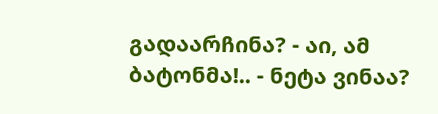გადაარჩინა? - აი, ამ ბატონმა!.. - ნეტა ვინაა?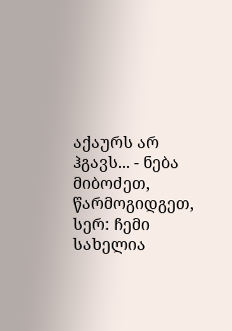აქაურს არ ჰგავს... - ნება მიბოძეთ, წარმოგიდგეთ, სერ: ჩემი სახელია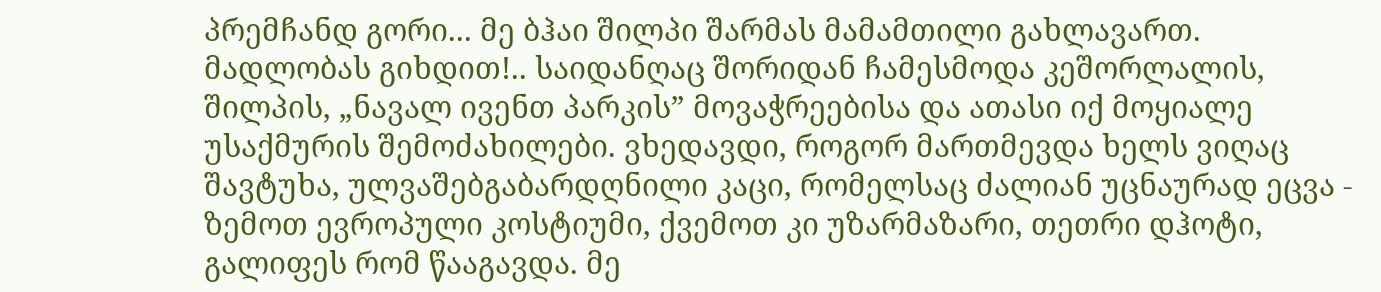პრემჩანდ გორი... მე ბჰაი შილპი შარმას მამამთილი გახლავართ. მადლობას გიხდით!.. საიდანღაც შორიდან ჩამესმოდა კეშორლალის, შილპის, „ნავალ ივენთ პარკის” მოვაჭრეებისა და ათასი იქ მოყიალე უსაქმურის შემოძახილები. ვხედავდი, როგორ მართმევდა ხელს ვიღაც შავტუხა, ულვაშებგაბარდღნილი კაცი, რომელსაც ძალიან უცნაურად ეცვა - ზემოთ ევროპული კოსტიუმი, ქვემოთ კი უზარმაზარი, თეთრი დჰოტი, გალიფეს რომ წააგავდა. მე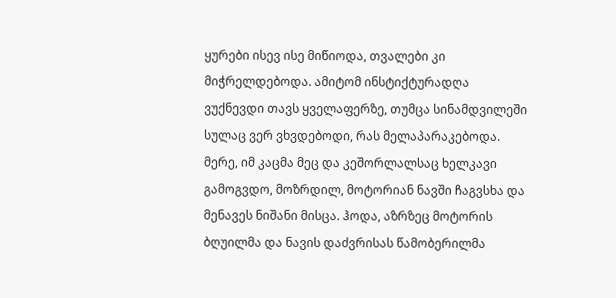ყურები ისევ ისე მიწიოდა, თვალები კი მიჭრელდებოდა. ამიტომ ინსტიქტურადღა ვუქნევდი თავს ყველაფერზე, თუმცა სინამდვილეში სულაც ვერ ვხვდებოდი, რას მელაპარაკებოდა. მერე, იმ კაცმა მეც და კეშორლალსაც ხელკავი გამოგვდო, მოზრდილ, მოტორიან ნავში ჩაგვსხა და მენავეს ნიშანი მისცა. ჰოდა, აზრზეც მოტორის ბღუილმა და ნავის დაძვრისას წამობერილმა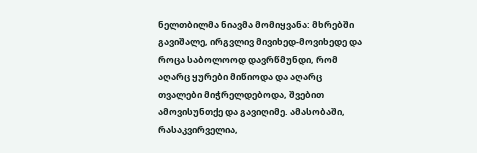ნელთბილმა ნიავმა მომიყვანა: მხრებში გავიშალე, ირგვლივ მივიხედ-მოვიხედე და როცა საბოლოოდ დავრწმუნდი, რომ აღარც ყურები მიწიოდა და აღარც თვალები მიჭრელდებოდა, შვებით ამოვისუნთქე და გავიღიმე. ამასობაში, რასაკვირველია,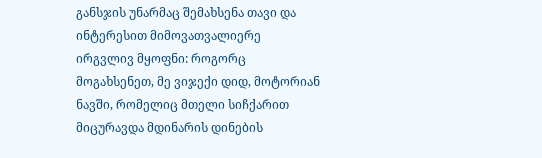განსჯის უნარმაც შემახსენა თავი და ინტერესით მიმოვათვალიერე ირგვლივ მყოფნი: როგორც მოგახსენეთ, მე ვიჯექი დიდ, მოტორიან ნავში, რომელიც მთელი სიჩქარით მიცურავდა მდინარის დინების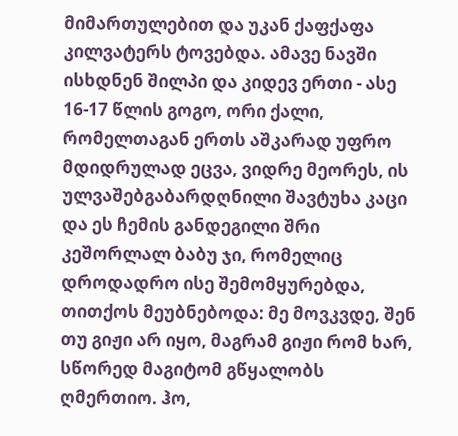მიმართულებით და უკან ქაფქაფა კილვატერს ტოვებდა. ამავე ნავში ისხდნენ შილპი და კიდევ ერთი - ასე 16-17 წლის გოგო, ორი ქალი, რომელთაგან ერთს აშკარად უფრო მდიდრულად ეცვა, ვიდრე მეორეს, ის ულვაშებგაბარდღნილი შავტუხა კაცი და ეს ჩემის განდეგილი შრი კეშორლალ ბაბუ ჯი, რომელიც დროდადრო ისე შემომყურებდა, თითქოს მეუბნებოდა: მე მოვკვდე, შენ თუ გიჟი არ იყო, მაგრამ გიჟი რომ ხარ, სწორედ მაგიტომ გწყალობს ღმერთიო. ჰო,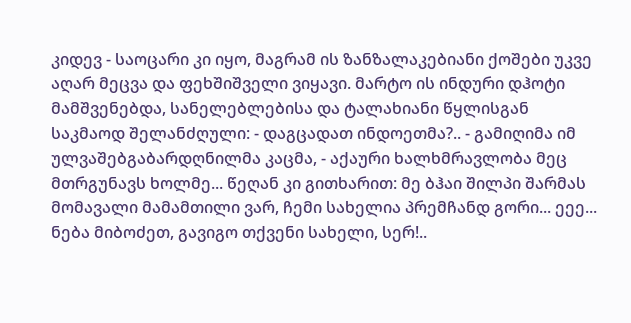კიდევ - საოცარი კი იყო, მაგრამ ის ზანზალაკებიანი ქოშები უკვე აღარ მეცვა და ფეხშიშველი ვიყავი. მარტო ის ინდური დჰოტი მამშვენებდა, სანელებლებისა და ტალახიანი წყლისგან საკმაოდ შელანძღული: - დაგცადათ ინდოეთმა?.. - გამიღიმა იმ ულვაშებგაბარდღნილმა კაცმა, - აქაური ხალხმრავლობა მეც მთრგუნავს ხოლმე... წეღან კი გითხარით: მე ბჰაი შილპი შარმას მომავალი მამამთილი ვარ, ჩემი სახელია პრემჩანდ გორი... ეეე... ნება მიბოძეთ, გავიგო თქვენი სახელი, სერ!..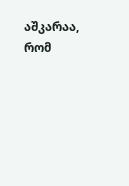აშკარაა, რომ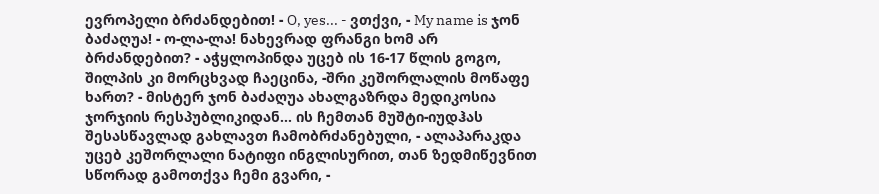ევროპელი ბრძანდებით! - O, yes... - ვთქვი, - My name is ჯონ ბაძაღუა! - ო-ლა-ლა! ნახევრად ფრანგი ხომ არ ბრძანდებით? - აჭყლოპინდა უცებ ის 16-17 წლის გოგო, შილპის კი მორცხვად ჩაეცინა, -შრი კეშორლალის მოწაფე ხართ? - მისტერ ჯონ ბაძაღუა ახალგაზრდა მედიკოსია ჯორჯიის რესპუბლიკიდან... ის ჩემთან მუშტი-იუდჰას შესასწავლად გახლავთ ჩამობრძანებული, - ალაპარაკდა უცებ კეშორლალი ნატიფი ინგლისურით, თან ზედმიწევნით სწორად გამოთქვა ჩემი გვარი, -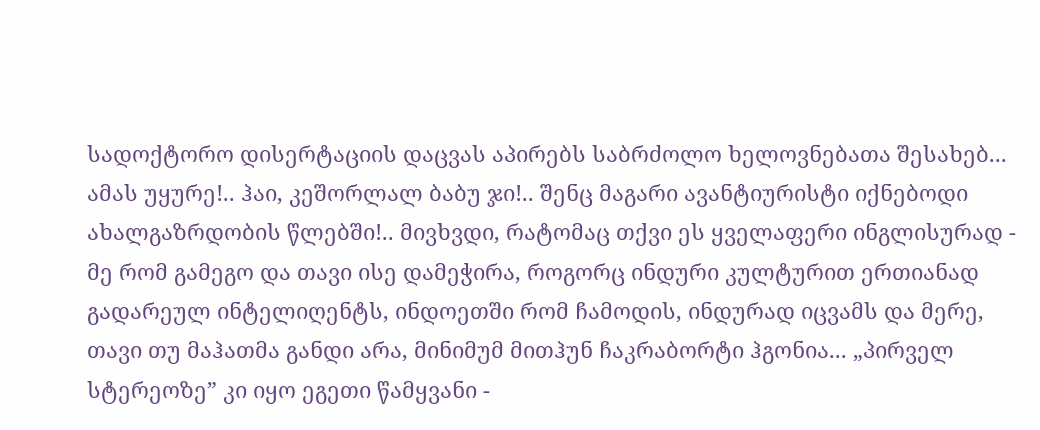სადოქტორო დისერტაციის დაცვას აპირებს საბრძოლო ხელოვნებათა შესახებ... ამას უყურე!.. ჰაი, კეშორლალ ბაბუ ჯი!.. შენც მაგარი ავანტიურისტი იქნებოდი ახალგაზრდობის წლებში!.. მივხვდი, რატომაც თქვი ეს ყველაფერი ინგლისურად - მე რომ გამეგო და თავი ისე დამეჭირა, როგორც ინდური კულტურით ერთიანად გადარეულ ინტელიღენტს, ინდოეთში რომ ჩამოდის, ინდურად იცვამს და მერე, თავი თუ მაჰათმა განდი არა, მინიმუმ მითჰუნ ჩაკრაბორტი ჰგონია... „პირველ სტერეოზე” კი იყო ეგეთი წამყვანი -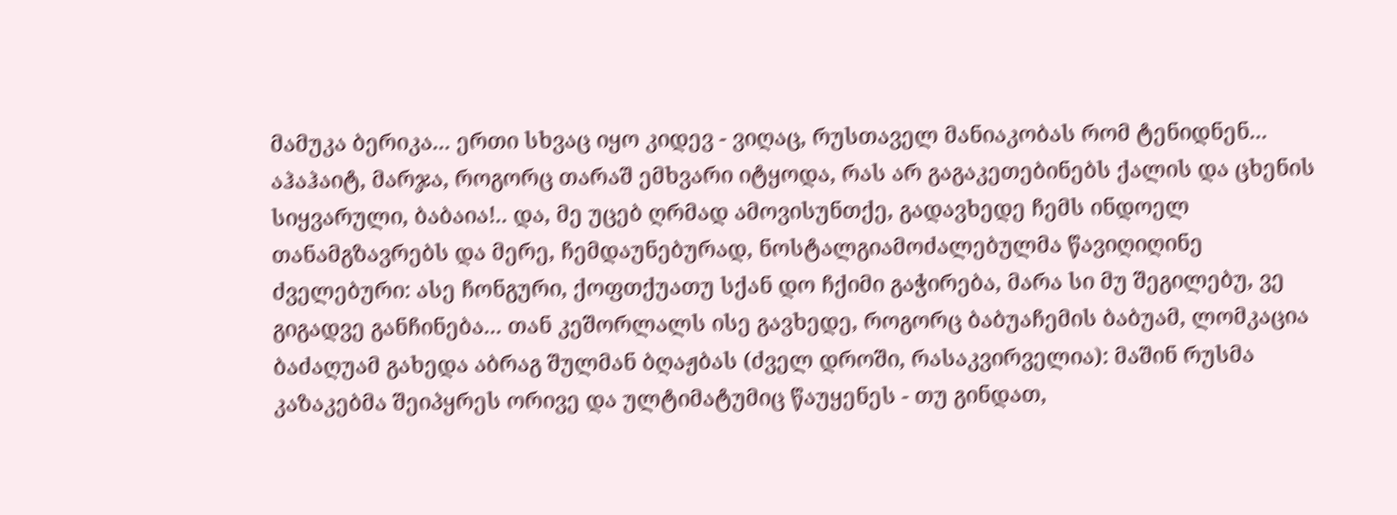მამუკა ბერიკა... ერთი სხვაც იყო კიდევ - ვიღაც, რუსთაველ მანიაკობას რომ ტენიდნენ... აჰაჰაიტ, მარჯა, როგორც თარაშ ემხვარი იტყოდა, რას არ გაგაკეთებინებს ქალის და ცხენის სიყვარული, ბაბაია!.. და, მე უცებ ღრმად ამოვისუნთქე, გადავხედე ჩემს ინდოელ თანამგზავრებს და მერე, ჩემდაუნებურად, ნოსტალგიამოძალებულმა წავიღიღინე ძველებური: ასე ჩონგური, ქოფთქუათუ სქან დო ჩქიმი გაჭირება, მარა სი მუ შეგილებუ, ვე გიგადვე განჩინება... თან კეშორლალს ისე გავხედე, როგორც ბაბუაჩემის ბაბუამ, ლომკაცია ბაძაღუამ გახედა აბრაგ შულმან ბღაჟბას (ძველ დროში, რასაკვირველია): მაშინ რუსმა კაზაკებმა შეიპყრეს ორივე და ულტიმატუმიც წაუყენეს - თუ გინდათ,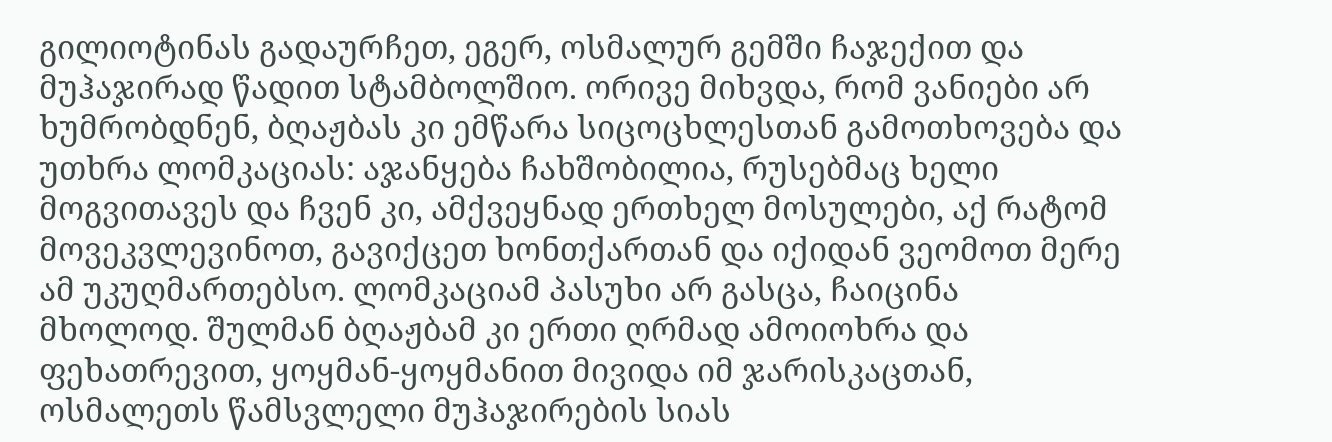გილიოტინას გადაურჩეთ, ეგერ, ოსმალურ გემში ჩაჯექით და მუჰაჯირად წადით სტამბოლშიო. ორივე მიხვდა, რომ ვანიები არ ხუმრობდნენ, ბღაჟბას კი ემწარა სიცოცხლესთან გამოთხოვება და უთხრა ლომკაციას: აჯანყება ჩახშობილია, რუსებმაც ხელი მოგვითავეს და ჩვენ კი, ამქვეყნად ერთხელ მოსულები, აქ რატომ მოვეკვლევინოთ, გავიქცეთ ხონთქართან და იქიდან ვეომოთ მერე ამ უკუღმართებსო. ლომკაციამ პასუხი არ გასცა, ჩაიცინა მხოლოდ. შულმან ბღაჟბამ კი ერთი ღრმად ამოიოხრა და ფეხათრევით, ყოყმან-ყოყმანით მივიდა იმ ჯარისკაცთან, ოსმალეთს წამსვლელი მუჰაჯირების სიას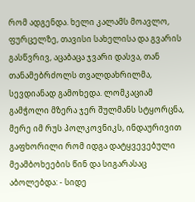რომ ადგენდა. ხელი კალამს მოავლო, ფურცელზე, თავისი სახელისა და გვარის გასწვრივ, აცაბაცა ჯვარი დასვა, თან თანამებრძოლს თვალდახრილმა, სევდიანად გამოხედა. ლომკაციამ გამჭოლი მზერა ჯერ შულმანს სტყორცნა, მერე იმ რუს პოლკოვნიკს, ინდაურივით გაფხორილი რომ იდგა დატყვევებული მეამბოხეების წინ და სიგარასაც აბოლებდა: - სიდე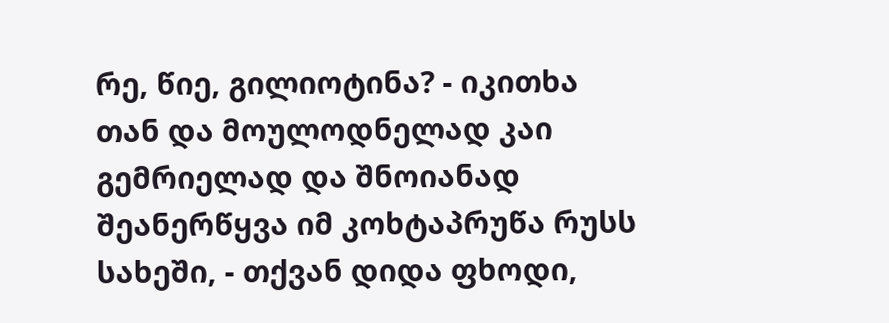რე, წიე, გილიოტინა? - იკითხა თან და მოულოდნელად კაი გემრიელად და შნოიანად შეანერწყვა იმ კოხტაპრუწა რუსს სახეში, - თქვან დიდა ფხოდი,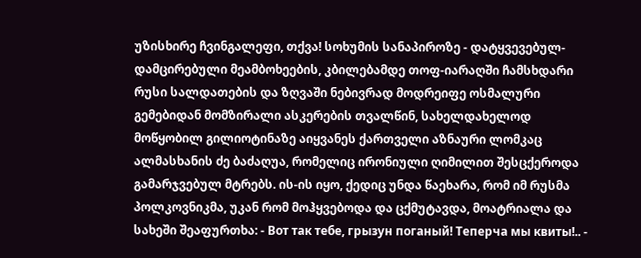უზისხირე ჩვინგალეფი, თქვა! სოხუმის სანაპიროზე - დატყვევებულ-დამცირებული მეამბოხეების, კბილებამდე თოფ-იარაღში ჩამსხდარი რუსი სალდათების და ზღვაში ნებივრად მოდრეიფე ოსმალური გემებიდან მომზირალი ასკერების თვალწინ, სახელდახელოდ მოწყობილ გილიოტინაზე აიყვანეს ქართველი აზნაური ლომკაც ალმასხანის ძე ბაძაღუა, რომელიც ირონიული ღიმილით შესცქეროდა გამარჯვებულ მტრებს. ის-ის იყო, ქედიც უნდა წაეხარა, რომ იმ რუსმა პოლკოვნიკმა, უკან რომ მოჰყვებოდა და ცქმუტავდა, მოატრიალა და სახეში შეაფურთხა: - Вот так тебе, грызун поганый! Теперча мы квиты!.. -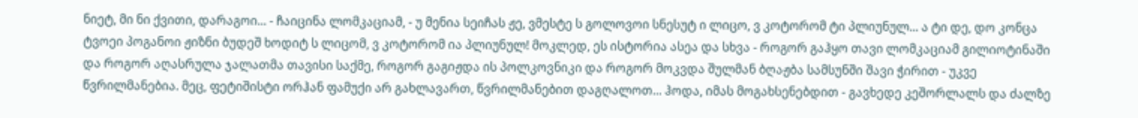ნიეტ, მი ნი ქვითი, დარაგოი... - ჩაიცინა ლომკაციამ, - უ მენია სეიჩას ჟე, ვმესტე ს გოლოვოი სნესუტ ი ლიცო, ვ კოტორომ ტი პლიუნულ... ა ტი დე, დო კონცა ტვოეი პოგანოი ჟიზნი ბუდეშ ხოდიტ ს ლიცომ, ვ კოტორომ ია პლიუნულ! მოკლედ, ეს ისტორია ასეა და სხვა - როგორ გაჰყო თავი ლომკაციამ გილიოტინაში და როგორ აღასრულა ჯალათმა თავისი საქმე, როგორ გაგიჟდა ის პოლკოვნიკი და როგორ მოკვდა შულმან ბღაჟბა სამსუნში შავი ჭირით - უკვე წვრილმანებია. მეც, ფეტიშისტი ორჰან ფამუქი არ გახლავართ, წვრილმანებით დაგღალოთ... ჰოდა, იმას მოგახსენებდით - გავხედე კეშორლალს და ძალზე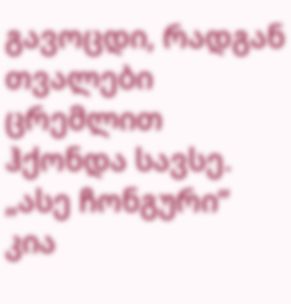გავოცდი, რადგან თვალები ცრემლით ჰქონდა სავსე. „ასე ჩონგური” კია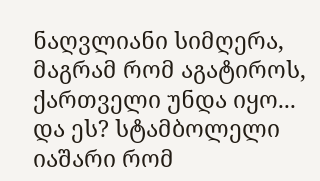ნაღვლიანი სიმღერა, მაგრამ რომ აგატიროს, ქართველი უნდა იყო... და ეს? სტამბოლელი იაშარი რომ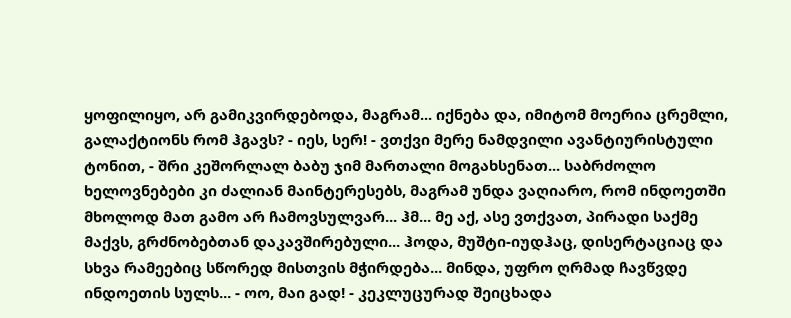ყოფილიყო, არ გამიკვირდებოდა, მაგრამ... იქნება და, იმიტომ მოერია ცრემლი, გალაქტიონს რომ ჰგავს? - იეს, სერ! - ვთქვი მერე ნამდვილი ავანტიურისტული ტონით, - შრი კეშორლალ ბაბუ ჯიმ მართალი მოგახსენათ... საბრძოლო ხელოვნებები კი ძალიან მაინტერესებს, მაგრამ უნდა ვაღიარო, რომ ინდოეთში მხოლოდ მათ გამო არ ჩამოვსულვარ... ჰმ... მე აქ, ასე ვთქვათ, პირადი საქმე მაქვს, გრძნობებთან დაკავშირებული... ჰოდა, მუშტი-იუდჰაც, დისერტაციაც და სხვა რამეებიც სწორედ მისთვის მჭირდება... მინდა, უფრო ღრმად ჩავწვდე ინდოეთის სულს... - ოო, მაი გად! - კეკლუცურად შეიცხადა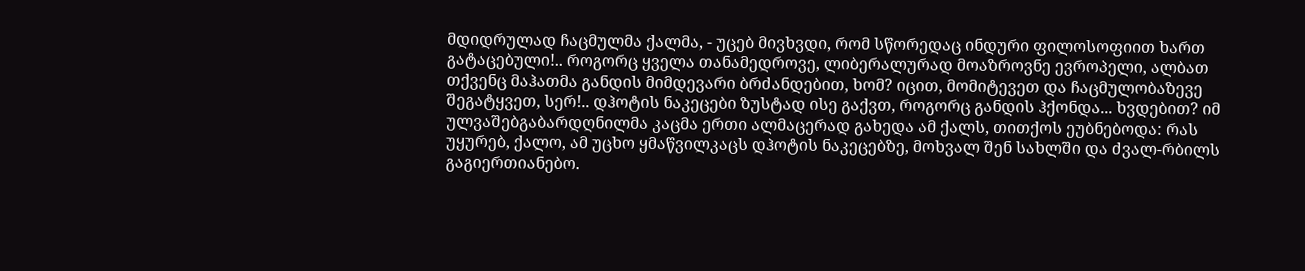მდიდრულად ჩაცმულმა ქალმა, - უცებ მივხვდი, რომ სწორედაც ინდური ფილოსოფიით ხართ გატაცებული!.. როგორც ყველა თანამედროვე, ლიბერალურად მოაზროვნე ევროპელი, ალბათ თქვენც მაჰათმა განდის მიმდევარი ბრძანდებით, ხომ? იცით, მომიტევეთ და ჩაცმულობაზევე შეგატყვეთ, სერ!.. დჰოტის ნაკეცები ზუსტად ისე გაქვთ, როგორც განდის ჰქონდა... ხვდებით? იმ ულვაშებგაბარდღნილმა კაცმა ერთი ალმაცერად გახედა ამ ქალს, თითქოს ეუბნებოდა: რას უყურებ, ქალო, ამ უცხო ყმაწვილკაცს დჰოტის ნაკეცებზე, მოხვალ შენ სახლში და ძვალ-რბილს გაგიერთიანებო.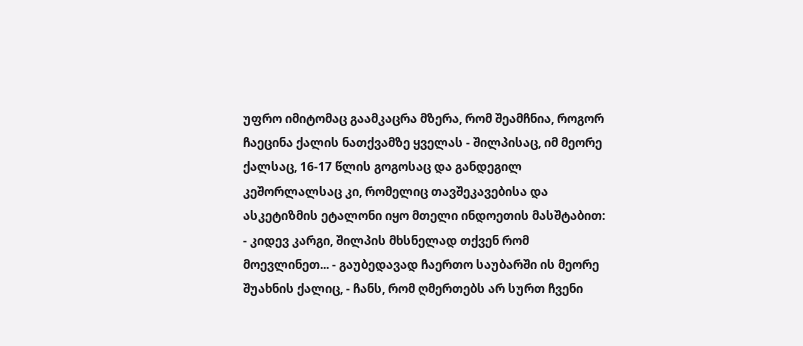უფრო იმიტომაც გაამკაცრა მზერა, რომ შეამჩნია, როგორ ჩაეცინა ქალის ნათქვამზე ყველას - შილპისაც, იმ მეორე ქალსაც, 16-17 წლის გოგოსაც და განდეგილ კეშორლალსაც კი, რომელიც თავშეკავებისა და ასკეტიზმის ეტალონი იყო მთელი ინდოეთის მასშტაბით: - კიდევ კარგი, შილპის მხსნელად თქვენ რომ მოევლინეთ... - გაუბედავად ჩაერთო საუბარში ის მეორე შუახნის ქალიც, - ჩანს, რომ ღმერთებს არ სურთ ჩვენი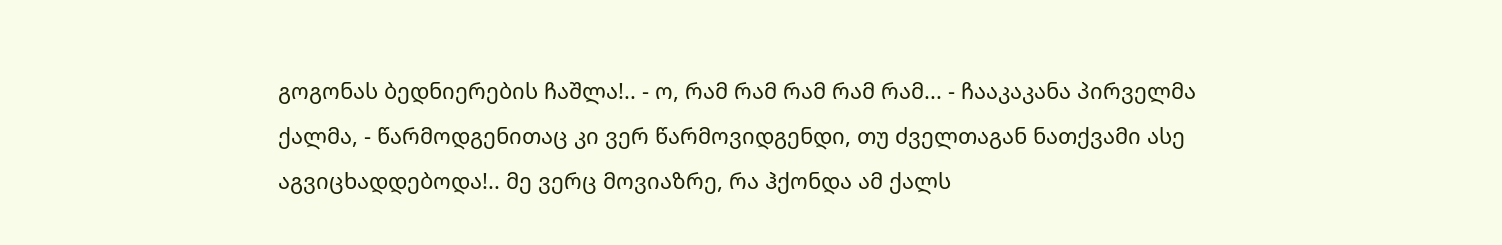გოგონას ბედნიერების ჩაშლა!.. - ო, რამ რამ რამ რამ რამ... - ჩააკაკანა პირველმა ქალმა, - წარმოდგენითაც კი ვერ წარმოვიდგენდი, თუ ძველთაგან ნათქვამი ასე აგვიცხადდებოდა!.. მე ვერც მოვიაზრე, რა ჰქონდა ამ ქალს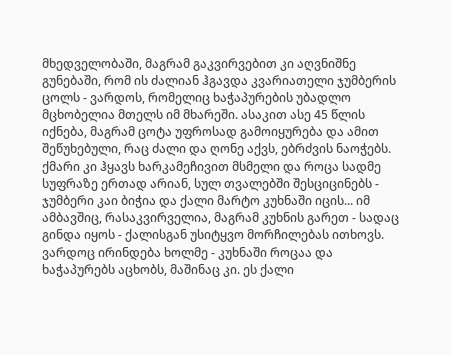მხედველობაში, მაგრამ გაკვირვებით კი აღვნიშნე გუნებაში, რომ ის ძალიან ჰგავდა კვარიათელი ჯუმბერის ცოლს - ვარდოს, რომელიც ხაჭაპურების უბადლო მცხობელია მთელს იმ მხარეში. ასაკით ასე 45 წლის იქნება, მაგრამ ცოტა უფროსად გამოიყურება და ამით შეწუხებული, რაც ძალი და ღონე აქვს, ებრძვის ნაოჭებს. ქმარი კი ჰყავს ხარკამეჩივით მსმელი და როცა სადმე სუფრაზე ერთად არიან, სულ თვალებში შესციცინებს - ჯუმბერი კაი ბიჭია და ქალი მარტო კუხნაში იცის... იმ ამბავშიც, რასაკვირველია, მაგრამ კუხნის გარეთ - სადაც გინდა იყოს - ქალისგან უსიტყვო მორჩილებას ითხოვს. ვარდოც ირინდება ხოლმე - კუხნაში როცაა და ხაჭაპურებს აცხობს, მაშინაც კი. ეს ქალი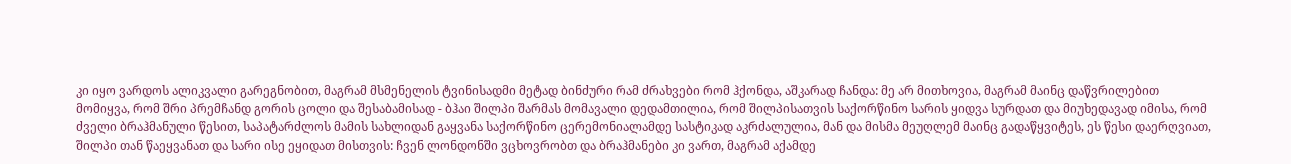კი იყო ვარდოს ალიკვალი გარეგნობით, მაგრამ მსმენელის ტვინისადმი მეტად ბინძური რამ ძრახვები რომ ჰქონდა, აშკარად ჩანდა: მე არ მითხოვია, მაგრამ მაინც დაწვრილებით მომიყვა, რომ შრი პრემჩანდ გორის ცოლი და შესაბამისად - ბჰაი შილპი შარმას მომავალი დედამთილია, რომ შილპისათვის საქორწინო სარის ყიდვა სურდათ და მიუხედავად იმისა, რომ ძველი ბრაჰმანული წესით, საპატარძლოს მამის სახლიდან გაყვანა საქორწინო ცერემონიალამდე სასტიკად აკრძალულია, მან და მისმა მეუღლემ მაინც გადაწყვიტეს, ეს წესი დაერღვიათ, შილპი თან წაეყვანათ და სარი ისე ეყიდათ მისთვის: ჩვენ ლონდონში ვცხოვრობთ და ბრაჰმანები კი ვართ, მაგრამ აქამდე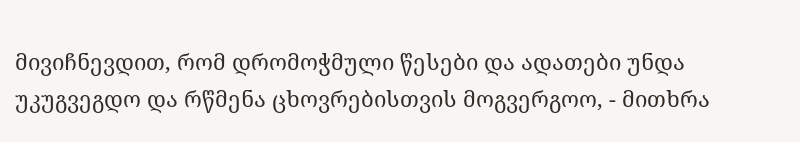მივიჩნევდით, რომ დრომოჭმული წესები და ადათები უნდა უკუგვეგდო და რწმენა ცხოვრებისთვის მოგვერგოო, - მითხრა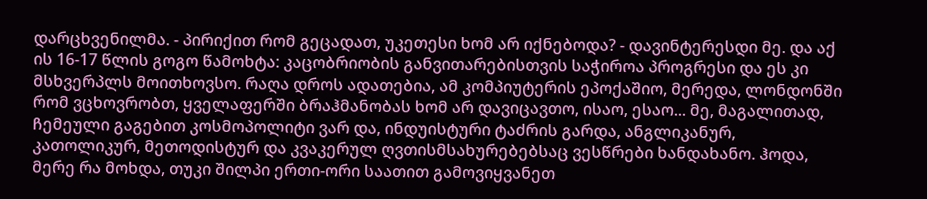დარცხვენილმა. - პირიქით რომ გეცადათ, უკეთესი ხომ არ იქნებოდა? - დავინტერესდი მე. და აქ ის 16-17 წლის გოგო წამოხტა: კაცობრიობის განვითარებისთვის საჭიროა პროგრესი და ეს კი მსხვერპლს მოითხოვსო. რაღა დროს ადათებია, ამ კომპიუტერის ეპოქაშიო, მერედა, ლონდონში რომ ვცხოვრობთ, ყველაფერში ბრაჰმანობას ხომ არ დავიცავთო, ისაო, ესაო... მე, მაგალითად, ჩემეული გაგებით კოსმოპოლიტი ვარ და, ინდუისტური ტაძრის გარდა, ანგლიკანურ, კათოლიკურ, მეთოდისტურ და კვაკერულ ღვთისმსახურებებსაც ვესწრები ხანდახანო. ჰოდა, მერე რა მოხდა, თუკი შილპი ერთი-ორი საათით გამოვიყვანეთ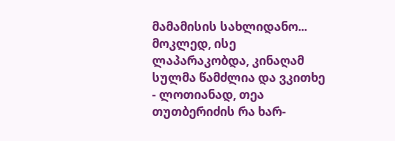მამამისის სახლიდანო... მოკლედ, ისე ლაპარაკობდა, კინაღამ სულმა წამძლია და ვკითხე - ლოთიანად, თეა თუთბერიძის რა ხარ-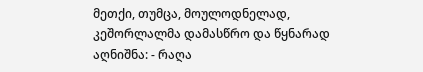მეთქი, თუმცა, მოულოდნელად, კეშორლალმა დამასწრო და წყნარად აღნიშნა: - რაღა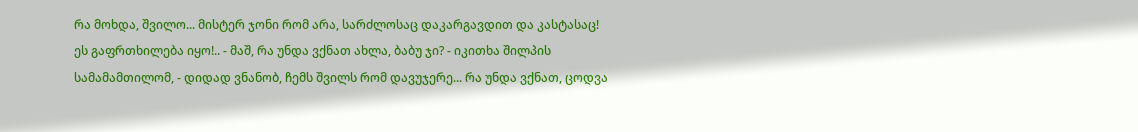რა მოხდა, შვილო... მისტერ ჯონი რომ არა, სარძლოსაც დაკარგავდით და კასტასაც! ეს გაფრთხილება იყო!.. - მაშ, რა უნდა ვქნათ ახლა, ბაბუ ჯი? - იკითხა შილპის სამამამთილომ, - დიდად ვნანობ, ჩემს შვილს რომ დავუჯერე... რა უნდა ვქნათ, ცოდვა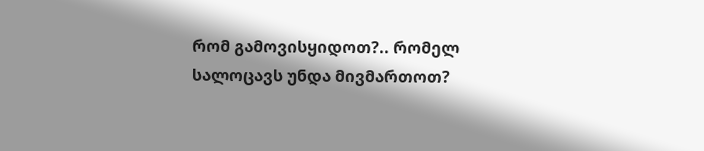რომ გამოვისყიდოთ?.. რომელ სალოცავს უნდა მივმართოთ?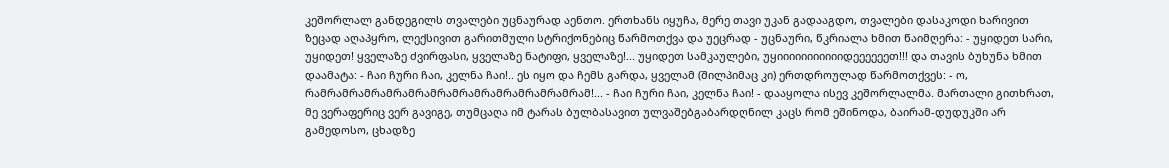კეშორლალ განდეგილს თვალები უცნაურად აენთო. ერთხანს იყუჩა, მერე თავი უკან გადააგდო, თვალები დასაკოდი ხარივით ზეცად აღაპყრო, ლექსივით გარითმული სტრიქონებიც წარმოთქვა და უეცრად - უცნაური, წკრიალა ხმით წაიმღერა: - უყიდეთ სარი, უყიდეთ! ყველაზე ძვირფასი, ყველაზე ნატიფი, ყველაზე!... უყიდეთ სამკაულები, უყიიიიიიიიიიიდეეეეეეთ!!! და თავის ბუხუნა ხმით დაამატა: - ჩაი ჩური ჩაი, კელნა ჩაი!.. ეს იყო და ჩემს გარდა, ყველამ (შილპიმაც კი) ერთდროულად წარმოთქვეს: - ო, რამრამრამრამრამრამრამრამრამრამრამრამრამ!... - ჩაი ჩური ჩაი, კელნა ჩაი! - დააყოლა ისევ კეშორლალმა. მართალი გითხრათ, მე ვერაფერიც ვერ გავიგე, თუმცაღა იმ ტარას ბულბასავით ულვაშებგაბარდღნილ კაცს რომ ეშინოდა, ბაირამ-დუდუკში არ გამედოსო, ცხადზე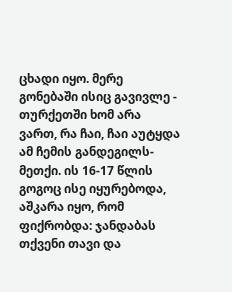ცხადი იყო. მერე გონებაში ისიც გავივლე - თურქეთში ხომ არა ვართ, რა ჩაი, ჩაი აუტყდა ამ ჩემის განდეგილს-მეთქი. ის 16-17 წლის გოგოც ისე იყურებოდა, აშკარა იყო, რომ ფიქრობდა: ჯანდაბას თქვენი თავი და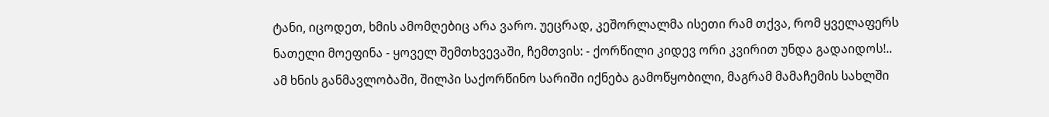ტანი, იცოდეთ, ხმის ამომღებიც არა ვარო. უეცრად, კეშორლალმა ისეთი რამ თქვა, რომ ყველაფერს ნათელი მოეფინა - ყოველ შემთხვევაში, ჩემთვის: - ქორწილი კიდევ ორი კვირით უნდა გადაიდოს!.. ამ ხნის განმავლობაში, შილპი საქორწინო სარიში იქნება გამოწყობილი, მაგრამ მამაჩემის სახლში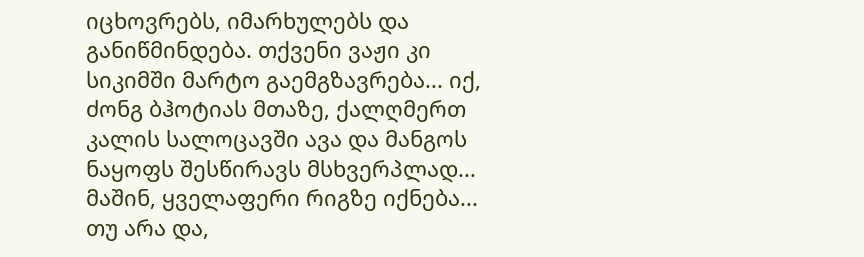იცხოვრებს, იმარხულებს და განიწმინდება. თქვენი ვაჟი კი სიკიმში მარტო გაემგზავრება... იქ, ძონგ ბჰოტიას მთაზე, ქალღმერთ კალის სალოცავში ავა და მანგოს ნაყოფს შესწირავს მსხვერპლად... მაშინ, ყველაფერი რიგზე იქნება... თუ არა და,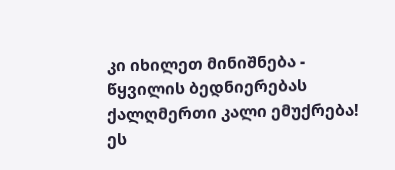კი იხილეთ მინიშნება - წყვილის ბედნიერებას ქალღმერთი კალი ემუქრება! ეს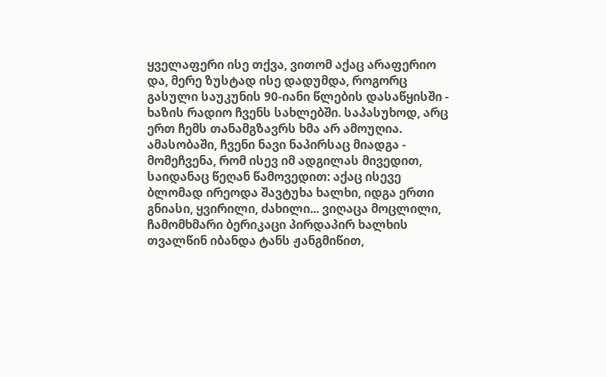ყველაფერი ისე თქვა, ვითომ აქაც არაფერიო და, მერე ზუსტად ისე დადუმდა, როგორც გასული საუკუნის 90-იანი წლების დასაწყისში - ხაზის რადიო ჩვენს სახლებში. საპასუხოდ, არც ერთ ჩემს თანამგზავრს ხმა არ ამოუღია. ამასობაში, ჩვენი ნავი ნაპირსაც მიადგა - მომეჩვენა, რომ ისევ იმ ადგილას მივედით, საიდანაც წეღან წამოვედით: აქაც ისევე ბლომად ირეოდა შავტუხა ხალხი, იდგა ერთი გნიასი, ყვირილი, ძახილი... ვიღაცა მოცლილი, ჩამომხმარი ბერიკაცი პირდაპირ ხალხის თვალწინ იბანდა ტანს ჟანგმიწით,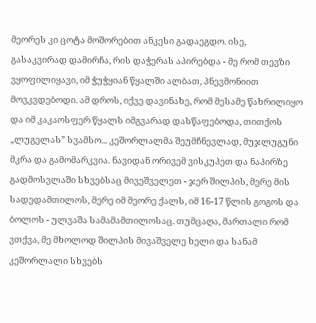მეორეს კი ცოტა მოშორებით ანკესი გადაეგდო. ისე, გასაკვირად დამირჩა, რის დაჭერას აპირებდა - მე რომ თევზი ვყოფილიყავი, იმ ჭუჭყიან წყალში ალბათ, პნევმონიით მოვკვდებოდი. ამ დროს, იქვე დავინახე, რომ მესამე წახრილიყო და იმ კაკაოსფერ წყალს იმგვარად დასწაფებოდა, თითქოს „ლუგელას” სვამსო... კეშორლალმა შეუმჩნევლად, მუჯლუგუნი მკრა და გამომარკვია. ნავიდან ორივემ ვისკუპეთ და ნაპირზე გადმოსვლაში სხვებსაც მივეშველეთ - ჯერ შილპის, მერე მის სადედამთილოს, მერე იმ მეორე ქალს, იმ 16-17 წლის გოგოს და ბოლოს - ულვაშა სამამამთილოსაც. თუმცაღა, მართალი რომ ვთქვა, მე მხოლოდ შილპის მივაშველე ხელი და სანამ კეშორლალი სხვებს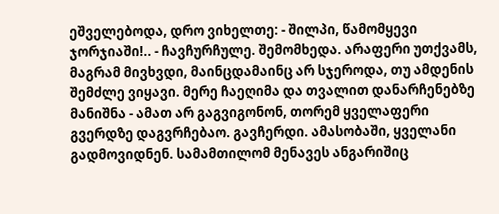ეშველებოდა, დრო ვიხელთე: - შილპი, წამომყევი ჯორჯიაში!.. - ჩავჩურჩულე. შემომხედა. არაფერი უთქვამს, მაგრამ მივხვდი, მაინცდამაინც არ სჯეროდა, თუ ამდენის შემძლე ვიყავი. მერე ჩაეღიმა და თვალით დანარჩენებზე მანიშნა - ამათ არ გაგვიგონონ, თორემ ყველაფერი გვერდზე დაგვრჩებაო. გავჩერდი. ამასობაში, ყველანი გადმოვიდნენ. სამამთილომ მენავეს ანგარიშიც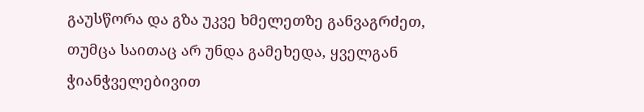გაუსწორა და გზა უკვე ხმელეთზე განვაგრძეთ, თუმცა საითაც არ უნდა გამეხედა, ყველგან ჭიანჭველებივით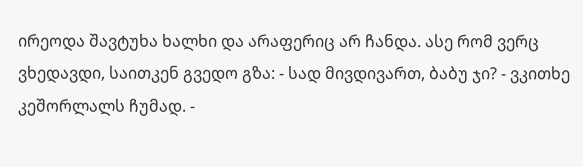ირეოდა შავტუხა ხალხი და არაფერიც არ ჩანდა. ასე რომ ვერც ვხედავდი, საითკენ გვედო გზა: - სად მივდივართ, ბაბუ ჯი? - ვკითხე კეშორლალს ჩუმად. -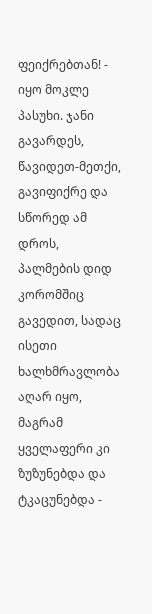ფეიქრებთან! - იყო მოკლე პასუხი. ჯანი გავარდეს, წავიდეთ-მეთქი, გავიფიქრე და სწორედ ამ დროს, პალმების დიდ კორომშიც გავედით, სადაც ისეთი ხალხმრავლობა აღარ იყო, მაგრამ ყველაფერი კი ზუზუნებდა და ტკაცუნებდა -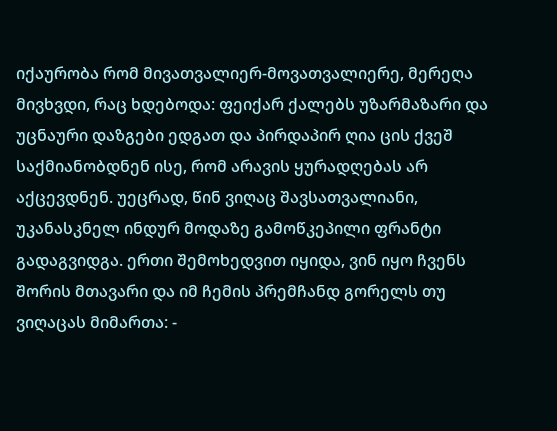იქაურობა რომ მივათვალიერ-მოვათვალიერე, მერეღა მივხვდი, რაც ხდებოდა: ფეიქარ ქალებს უზარმაზარი და უცნაური დაზგები ედგათ და პირდაპირ ღია ცის ქვეშ საქმიანობდნენ ისე, რომ არავის ყურადღებას არ აქცევდნენ. უეცრად, წინ ვიღაც შავსათვალიანი, უკანასკნელ ინდურ მოდაზე გამოწკეპილი ფრანტი გადაგვიდგა. ერთი შემოხედვით იყიდა, ვინ იყო ჩვენს შორის მთავარი და იმ ჩემის პრემჩანდ გორელს თუ ვიღაცას მიმართა: -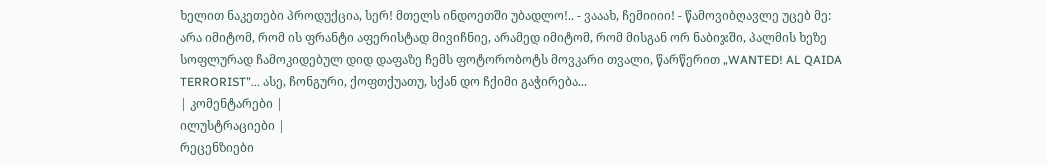ხელით ნაკეთები პროდუქცია, სერ! მთელს ინდოეთში უბადლო!.. - ვააახ, ჩემიიიი! - წამოვიბღავლე უცებ მე: არა იმიტომ, რომ ის ფრანტი აფერისტად მივიჩნიე, არამედ იმიტომ, რომ მისგან ორ ნაბიჯში, პალმის ხეზე სოფლურად ჩამოკიდებულ დიდ დაფაზე ჩემს ფოტორობოტს მოვკარი თვალი, წარწერით „WANTED! AL QAIDA TERRORIST”... ასე, ჩონგური, ქოფთქუათუ, სქან დო ჩქიმი გაჭირება...
| კომენტარები |
ილუსტრაციები |
რეცენზიები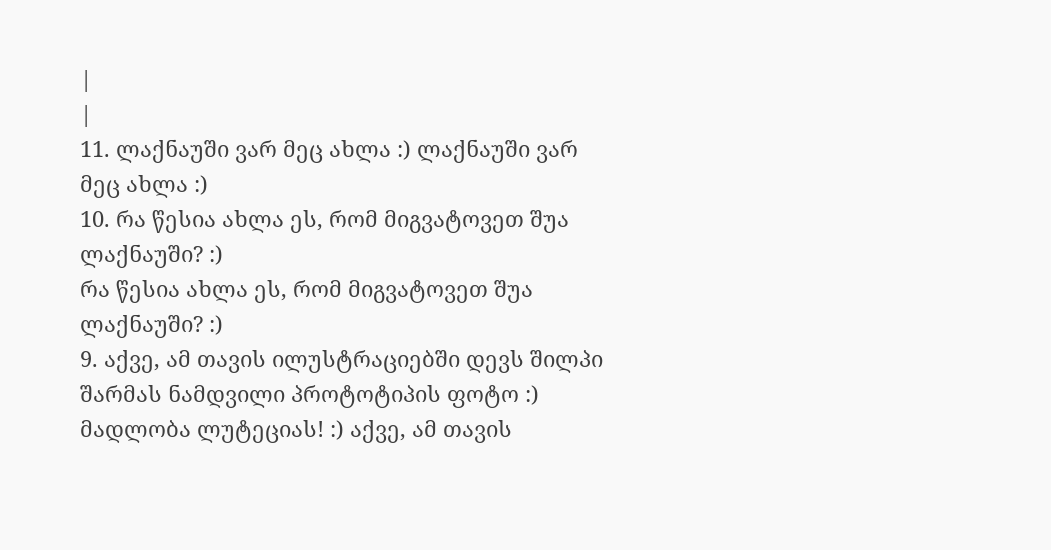|
|
11. ლაქნაუში ვარ მეც ახლა :) ლაქნაუში ვარ მეც ახლა :)
10. რა წესია ახლა ეს, რომ მიგვატოვეთ შუა ლაქნაუში? :)
რა წესია ახლა ეს, რომ მიგვატოვეთ შუა ლაქნაუში? :)
9. აქვე, ამ თავის ილუსტრაციებში დევს შილპი შარმას ნამდვილი პროტოტიპის ფოტო :) მადლობა ლუტეციას! :) აქვე, ამ თავის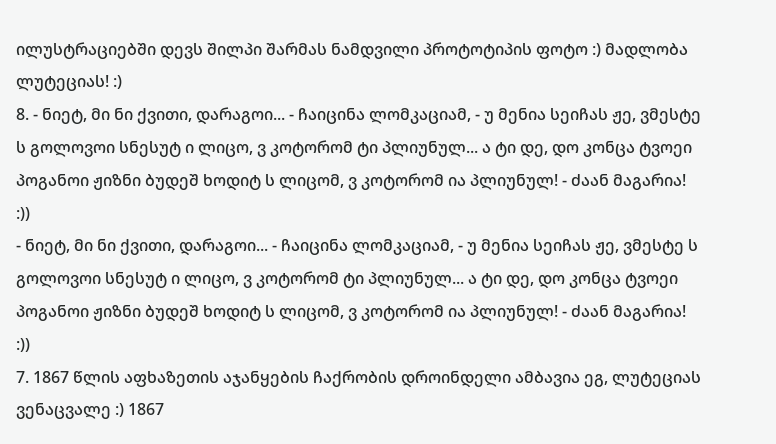ილუსტრაციებში დევს შილპი შარმას ნამდვილი პროტოტიპის ფოტო :) მადლობა ლუტეციას! :)
8. - ნიეტ, მი ნი ქვითი, დარაგოი... - ჩაიცინა ლომკაციამ, - უ მენია სეიჩას ჟე, ვმესტე ს გოლოვოი სნესუტ ი ლიცო, ვ კოტორომ ტი პლიუნულ... ა ტი დე, დო კონცა ტვოეი პოგანოი ჟიზნი ბუდეშ ხოდიტ ს ლიცომ, ვ კოტორომ ია პლიუნულ! - ძაან მაგარია! :))
- ნიეტ, მი ნი ქვითი, დარაგოი... - ჩაიცინა ლომკაციამ, - უ მენია სეიჩას ჟე, ვმესტე ს გოლოვოი სნესუტ ი ლიცო, ვ კოტორომ ტი პლიუნულ... ა ტი დე, დო კონცა ტვოეი პოგანოი ჟიზნი ბუდეშ ხოდიტ ს ლიცომ, ვ კოტორომ ია პლიუნულ! - ძაან მაგარია! :))
7. 1867 წლის აფხაზეთის აჯანყების ჩაქრობის დროინდელი ამბავია ეგ, ლუტეციას ვენაცვალე :) 1867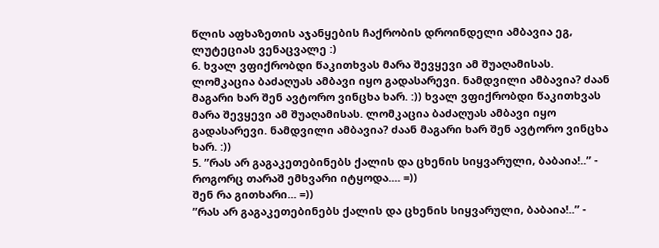წლის აფხაზეთის აჯანყების ჩაქრობის დროინდელი ამბავია ეგ, ლუტეციას ვენაცვალე :)
6. ხვალ ვფიქრობდი წაკითხვას მარა შევყევი ამ შუაღამისას. ლომკაცია ბაძაღუას ამბავი იყო გადასარევი. ნამდვილი ამბავია? ძაან მაგარი ხარ შენ ავტორო ვინცხა ხარ. :)) ხვალ ვფიქრობდი წაკითხვას მარა შევყევი ამ შუაღამისას. ლომკაცია ბაძაღუას ამბავი იყო გადასარევი. ნამდვილი ამბავია? ძაან მაგარი ხარ შენ ავტორო ვინცხა ხარ. :))
5. ”რას არ გაგაკეთებინებს ქალის და ცხენის სიყვარული, ბაბაია!..” - როგორც თარაშ ემხვარი იტყოდა.... =))
შენ რა გითხარი... =))
”რას არ გაგაკეთებინებს ქალის და ცხენის სიყვარული, ბაბაია!..” -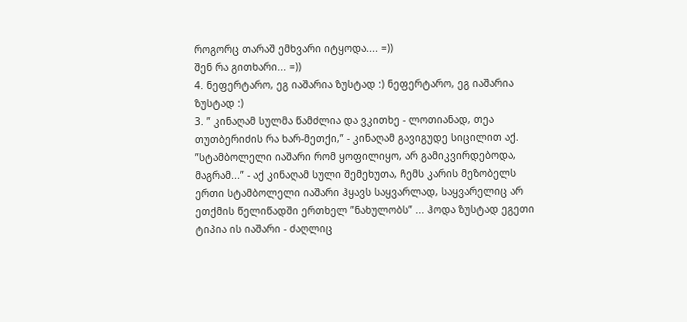როგორც თარაშ ემხვარი იტყოდა.... =))
შენ რა გითხარი... =))
4. ნეფერტარო, ეგ იაშარია ზუსტად :) ნეფერტარო, ეგ იაშარია ზუსტად :)
3. ” კინაღამ სულმა წამძლია და ვკითხე - ლოთიანად, თეა თუთბერიძის რა ხარ-მეთქი,” - კინაღამ გავიგუდე სიცილით აქ. ”სტამბოლელი იაშარი რომ ყოფილიყო, არ გამიკვირდებოდა, მაგრამ...” - აქ კინაღამ სული შემეხუთა, ჩემს კარის მეზობელს ერთი სტამბოლელი იაშარი ჰყავს საყვარლად, საყვარელიც არ ეთქმის წელიწადში ერთხელ ”ნახულობს” ... ჰოდა ზუსტად ეგეთი ტიპია ის იაშარი - ძაღლიც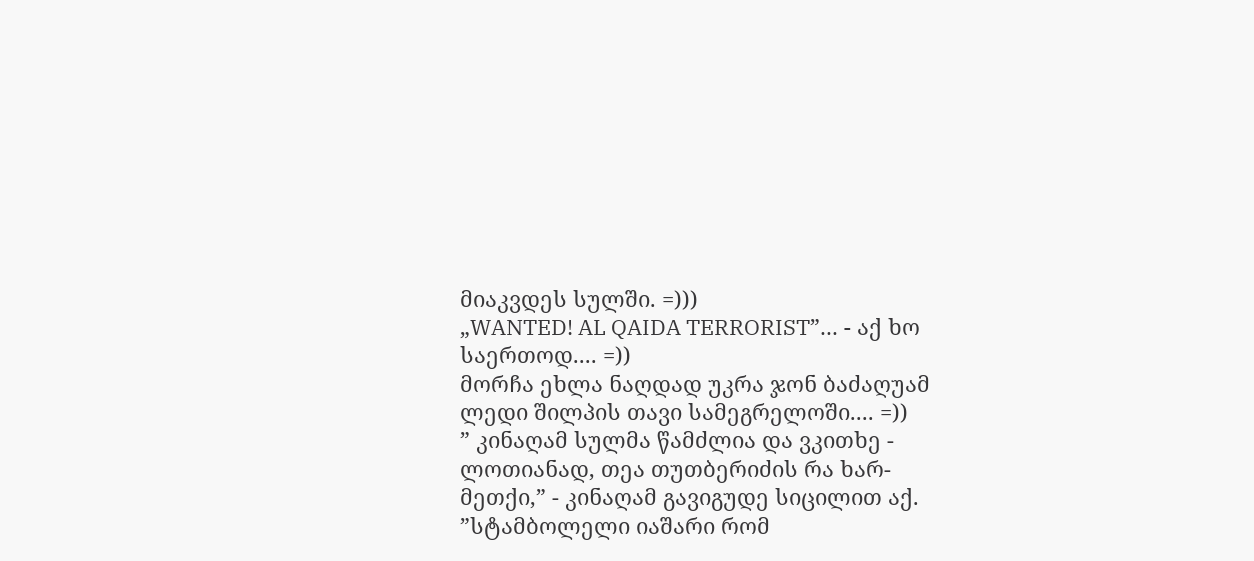მიაკვდეს სულში. =)))
„WANTED! AL QAIDA TERRORIST”... - აქ ხო საერთოდ.... =))
მორჩა ეხლა ნაღდად უკრა ჯონ ბაძაღუამ ლედი შილპის თავი სამეგრელოში.... =))
” კინაღამ სულმა წამძლია და ვკითხე - ლოთიანად, თეა თუთბერიძის რა ხარ-მეთქი,” - კინაღამ გავიგუდე სიცილით აქ. ”სტამბოლელი იაშარი რომ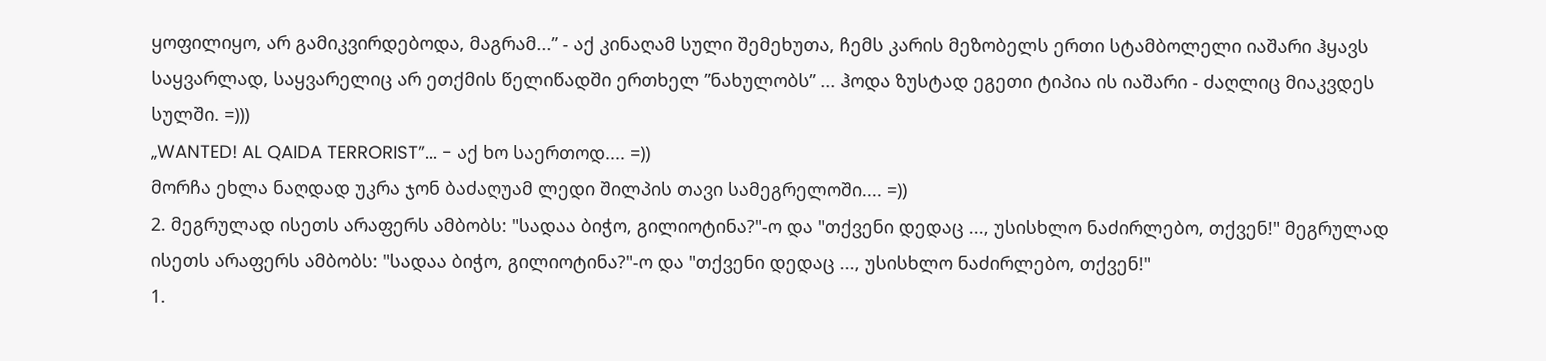ყოფილიყო, არ გამიკვირდებოდა, მაგრამ...” - აქ კინაღამ სული შემეხუთა, ჩემს კარის მეზობელს ერთი სტამბოლელი იაშარი ჰყავს საყვარლად, საყვარელიც არ ეთქმის წელიწადში ერთხელ ”ნახულობს” ... ჰოდა ზუსტად ეგეთი ტიპია ის იაშარი - ძაღლიც მიაკვდეს სულში. =)))
„WANTED! AL QAIDA TERRORIST”... - აქ ხო საერთოდ.... =))
მორჩა ეხლა ნაღდად უკრა ჯონ ბაძაღუამ ლედი შილპის თავი სამეგრელოში.... =))
2. მეგრულად ისეთს არაფერს ამბობს: "სადაა ბიჭო, გილიოტინა?"-ო და "თქვენი დედაც ..., უსისხლო ნაძირლებო, თქვენ!" მეგრულად ისეთს არაფერს ამბობს: "სადაა ბიჭო, გილიოტინა?"-ო და "თქვენი დედაც ..., უსისხლო ნაძირლებო, თქვენ!"
1.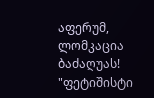აფერუმ, ლომკაცია ბაძაღუას!
"ფეტიშისტი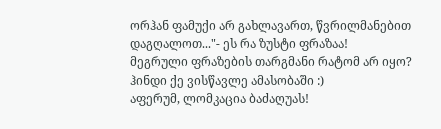ორჰან ფამუქი არ გახლავართ, წვრილმანებით დაგღალოთ..."- ეს რა ზუსტი ფრაზაა!
მეგრული ფრაზების თარგმანი რატომ არ იყო? ჰინდი ქე ვისწავლე ამასობაში :)
აფერუმ, ლომკაცია ბაძაღუას!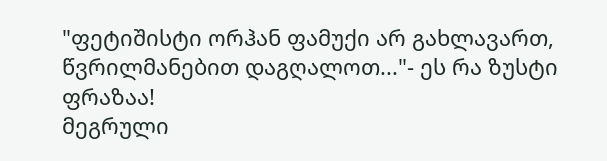"ფეტიშისტი ორჰან ფამუქი არ გახლავართ, წვრილმანებით დაგღალოთ..."- ეს რა ზუსტი ფრაზაა!
მეგრული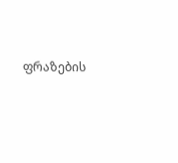ფრაზების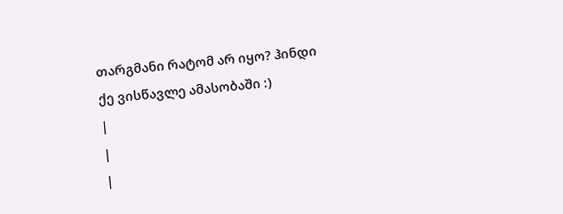თარგმანი რატომ არ იყო? ჰინდი ქე ვისწავლე ამასობაში :)
|
|
|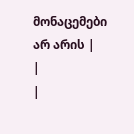მონაცემები არ არის |
|
|